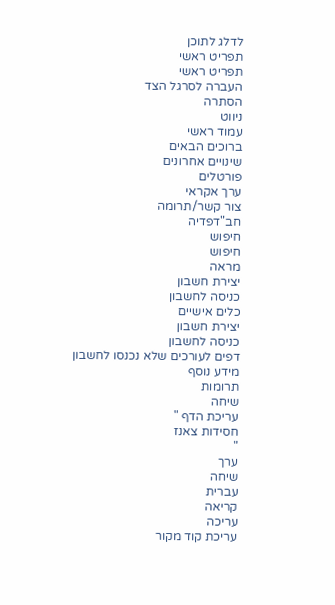לדלג לתוכן
תפריט ראשי
תפריט ראשי
העברה לסרגל הצד
הסתרה
ניווט
עמוד ראשי
ברוכים הבאים
שינויים אחרונים
פורטלים
ערך אקראי
צור קשר/תרומה
חב"דפדיה
חיפוש
חיפוש
מראה
יצירת חשבון
כניסה לחשבון
כלים אישיים
יצירת חשבון
כניסה לחשבון
דפים לעורכים שלא נכנסו לחשבון
מידע נוסף
תרומות
שיחה
עריכת הדף "
חסידות צאנז
"
ערך
שיחה
עברית
קריאה
עריכה
עריכת קוד מקור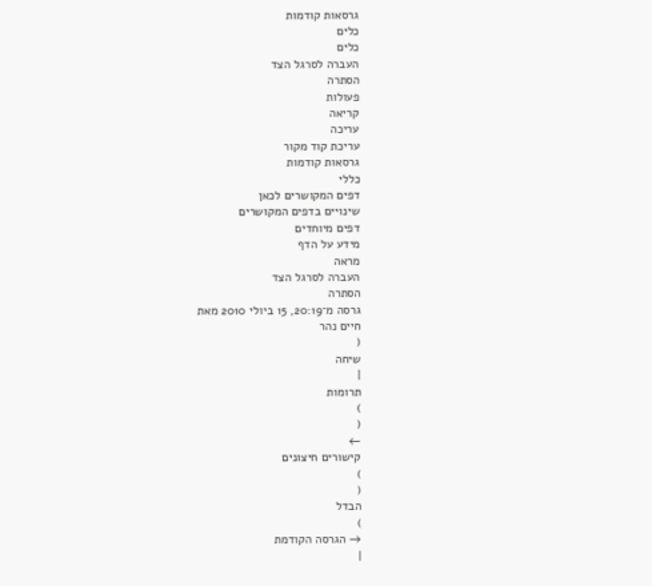גרסאות קודמות
כלים
כלים
העברה לסרגל הצד
הסתרה
פעולות
קריאה
עריכה
עריכת קוד מקור
גרסאות קודמות
כללי
דפים המקושרים לכאן
שינויים בדפים המקושרים
דפים מיוחדים
מידע על הדף
מראה
העברה לסרגל הצד
הסתרה
גרסה מ־20:19, 15 ביולי 2010 מאת
חיים נהר
(
שיחה
|
תרומות
)
(
←
קישורים חיצונים
)
(
הבדל
)
→ הגרסה הקודמת
|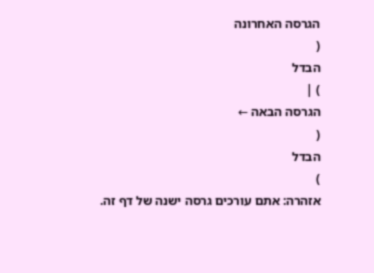הגרסה האחרונה
(
הבדל
) |
הגרסה הבאה ←
(
הבדל
)
אזהרה: אתם עורכים גרסה ישנה של דף זה.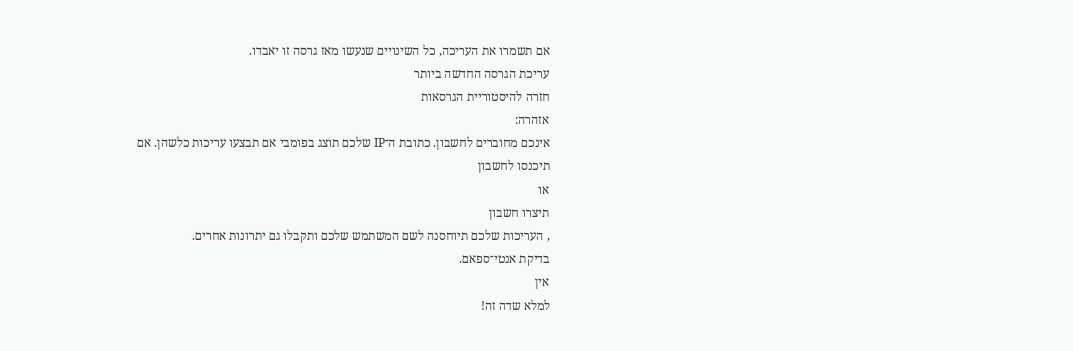אם תשמרו את העריכה, כל השינויים שנעשו מאז גרסה זו יאבדו.
עריכת הגרסה החדשה ביותר
חזרה להיסטוריית הגרסאות
אזהרה:
אינכם מחוברים לחשבון. כתובת ה־IP שלכם תוצג בפומבי אם תבצעו עריכות כלשהן. אם
תיכנסו לחשבון
או
תיצרו חשבון
, העריכות שלכם תיוחסנה לשם המשתמש שלכם ותקבלו גם יתרונות אחרים.
בדיקת אנטי־ספאם.
אין
למלא שדה זה!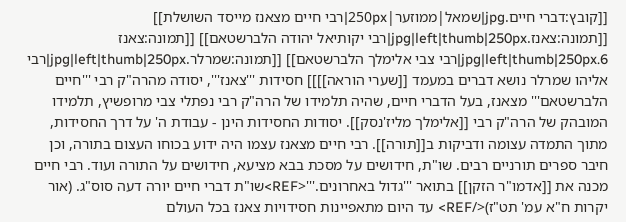[[קובץ:דברי חיים.jpg|שמאל|ממוזער|250px|רבי חיים מצאנז מייסד השושלת]] [[תמונה:צאנז.jpg|left|thumb|250px|רבי יקותיאל יהודה הלברשטאם]] [[תמונה:צאנז 6.jpg|left|thumb|250px|רבי צבי אלימלך הלברשטאם]] [[תמונה:שמרלר.jpg|left|thumb|250px|רבי אליהו שמרלר נושא דברים במעמד [[שערי הוראה]]]] חסידות '''צאנז''', יסודה מהרה"ק רבי '''חיים הלברשטאם''' מצאנז, בעל הדברי חיים, שהיה תלמידו של הרה"ק רבי נפתלי צבי מרופשיץ, תלמידו המובהק של הרה"ק רבי [[אלימלך מליז'נסק]]. יסודות החסידות הינן - עבודת ה' על דרך החסידות, מתוך התמדה עצומה ודביקות ב[[תורה]]. רבי חיים מצאנז עצמו היה ידוע בכוחו העצום בתורה, וכן חיבר ספרים תורניים רבים. שו"ת, חידושים על מסכת בבא מציעא, חידושים על התורה ועוד. רבי חיים מכנה את [[אדמו"ר הזקן]] בתואר '''גדול באחרונים.'''<REF>שו"ת דברי חיים יורה דעה סוס"ג. (אור יקרות ח"א עמ' תט"ז)</REF> עד היום מתאפיינות חסידויות צאנז בכל העולם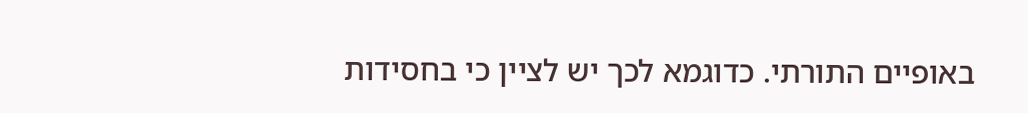באופיים התורתי. כדוגמא לכך יש לציין כי בחסידות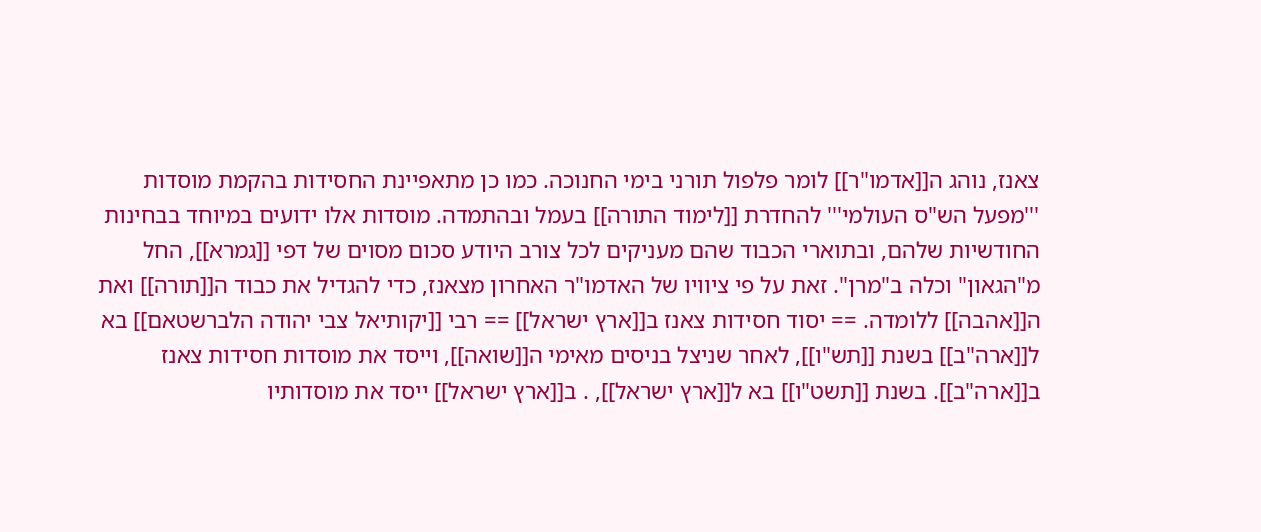צאנז, נוהג ה[[אדמו"ר]] לומר פלפול תורני בימי החנוכה. כמו כן מתאפיינת החסידות בהקמת מוסדות '''מפעל הש"ס העולמי''' להחדרת [[לימוד התורה]] בעמל ובהתמדה. מוסדות אלו ידועים במיוחד בבחינות החודשיות שלהם, ובתוארי הכבוד שהם מעניקים לכל צורב היודע סכום מסוים של דפי [[גמרא]], החל מ"הגאון" וכלה ב"מרן". זאת על פי ציוויו של האדמו"ר האחרון מצאנז, כדי להגדיל את כבוד ה[[תורה]] ואת ה[[אהבה]] ללומדה. == יסוד חסידות צאנז ב[[ארץ ישראל]] == רבי [[יקותיאל צבי יהודה הלברשטאם]] בא ל[[ארה"ב]] בשנת [[תש"ו]], לאחר שניצל בניסים מאימי ה[[שואה]], וייסד את מוסדות חסידות צאנז ב[[ארה"ב]]. בשנת [[תשט"ו]] בא ל[[ארץ ישראל]], . ב[[ארץ ישראל]] ייסד את מוסדותיו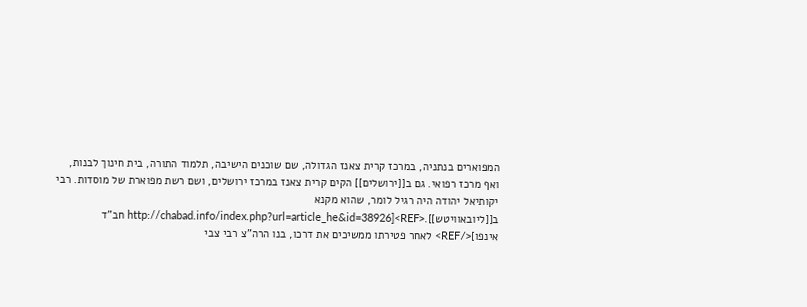המפוארים בנתניה, במרכז קרית צאנז הגדולה, שם שוכנים הישיבה, תלמוד התורה, בית חינוך לבנות, ואף מרכז רפואי. גם ב[[ירושלים]] הקים קרית צאנז במרכז ירושלים, ושם רשת מפוארת של מוסדות. רבי יקותיאל יהודה היה רגיל לומר, שהוא מקנא ב[[ליובאוויטש]].<REF>[http://chabad.info/index.php?url=article_he&id=38926 חב"ד אינפו]</REF> לאחר פטירתו ממשיכים את דרכו, בנו הרה"צ רבי צבי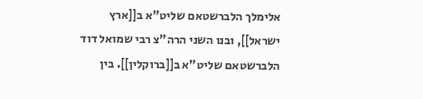אלימלך הלברשטאם שליט"א ב[[ארץ ישראל]], ובנו השני הרה"צ רבי שמואל דוד הלברשטאם שליט"א ב[[ברוקלין]]. בין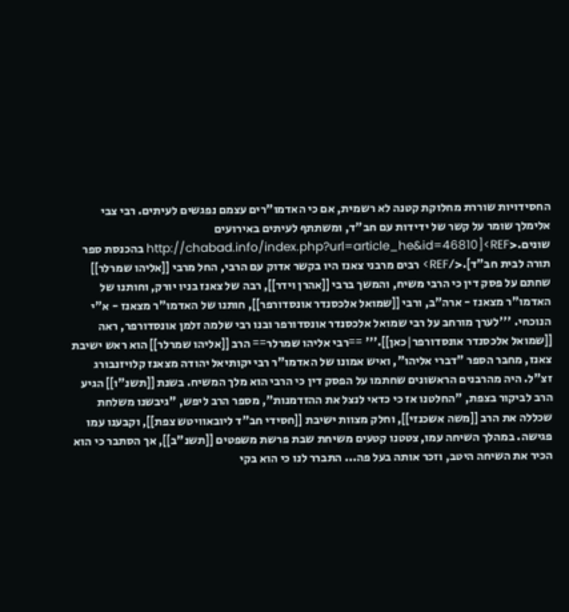החסידויות שוררת מחלוקת קטנה לא רשמית, אם כי האדמו"רים עצמם נפגשים לעיתים. רבי צבי אלימלך שומר על קשר של ידידות עם חב"ד, ומשתתף לעיתים באירועים שונים.<REF>[http://chabad.info/index.php?url=article_he&id=46810 בהכנסת ספר תורה לבית חב"ד].</REF> רבים מרבני צאנז היו בקשר אדוק עם הרבי, החל מרבי [[אליהו שמרלר]] שחתם על פסק דין כי הרבי משיח, והמשך ברבי [[אהרן וידר]], רבה של צאנז בניו יורק, וחותנו של האדמו"ר מצאנז - ארה"ב, ורבי [[שמואל אלכסנדר אונסדורפר]], חותנו של האדמו"ר מצאנז - א"י הנוכחי. '''לערך מורחב על רבי שמואל אלכסנדר אונסדורפר ובנו רבי שלמה זלמן אונסדורפר, ראה [[שמואל אלכסנדר אונסדורפר|כאן]].''' ==רבי אליהו שמרלר== הרב [[אליהו שמרלר]] הוא ראש ישיבת צאנז, מחבר הספר "דברי אליהו", ואיש אמונו של האדמו"ר רבי יקותיאל יהודה מצאנז קלויזנבורג זצ"ל. היה מהרבנים הראשונים שחתמו על הפסק דין כי הרבי הוא מלך המשיח. בשנת [[תשנ"ו]] הגיע הרב לביקור בצפת, "החלטנו אז כי כדאי לנצל את ההזדמנות", מספר הרב ליפש, "גיבשנו משלחת שכללה את הרב [[משה אשכנזי]], וחלק מצוות ישיבת [[חסידי חב"ד ליובאוויטש צפת]], וקבענו עמו פגישה. במהלך השיחה עמו, צטטנו קטעים משיחת שבת פרשת משפטים [[תשנ"ב]], אך הסתבר כי הוא הכיר את השיחה היטב, וזכר אותה בעל פה... התברר לנו כי הוא בקי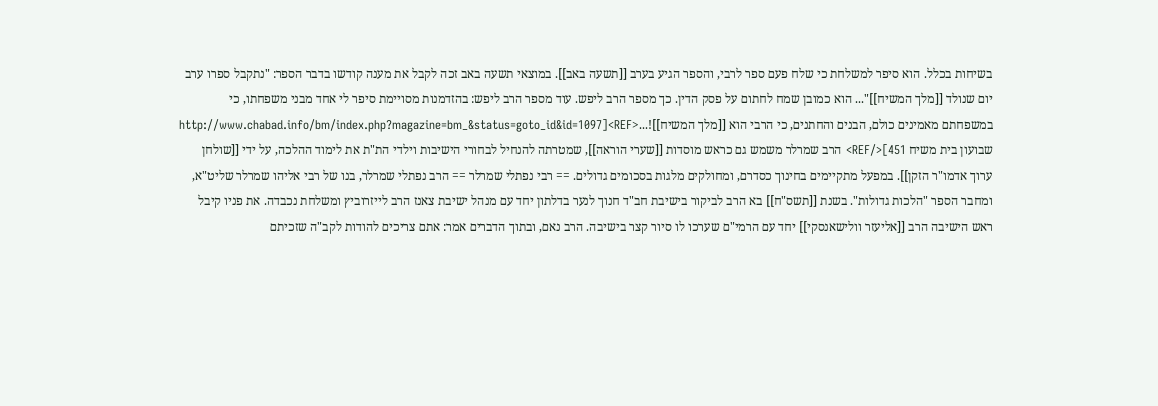בשיחות בכלל. הוא סיפר למשלחת כי שלח פעם ספר לרבי, והספר הגיע בערב [[תשעה באב]]. במוצאי תשעה באב זכה לקבל את מענה קודשו בדבר הספר: "נתקבל ספרו ערב יום שנולד [[מלך המשיח]]"... הוא כמובן שמח לחתום על פסק הדין. כך מספר הרב ליפש. עוד מספר הרב ליפש: בהזדמנות מסויימת סיפר לי אחד מבני משפחתו, כי במשפחתם מאמינים כולם, הבנים והחתנים, כי הרבי הוא [[מלך המשיח]]!...<REF>[http://www.chabad.info/bm/index.php?magazine=bm_&status=goto_id&id=1097 שבועון בית משיח 451]</REF> הרב שמרלר משמש גם כראש מוסדות [[שערי הוראה]], שמטרתה להנחיל לבחורי הישיבות וילדי הת"ת את לימוד ההלכה, על ידי [[שולחן ערוך אדמו"ר הזקן]]. במפעל מתקיימים בחינוך כסדרם, ומחולקים מלגות בסכומים גדולים. == רבי נפתלי שמרלר == הרב נפתלי שמרלר, בנו של רבי אליהו שמרלר שליט"א, ומחבר הספר "הלכות גדולות". בשנת [[תשס"ח]] בא הרב לביקור בישיבת חב"ד חנוך לנער בדלתון יחד עם מנהל ישיבת צאנז הרב לייזרוביץ ומשלחת נכבדה. את פניו קיבל ראש הישיבה הרב [[אליעזר וולישאנסקי]] יחד עם הרמי"ם שערכו לו סיור קצר בישיבה. הרב נאם, ובתוך הדברים אמר: אתם צריכים להודות לקב"ה שזכיתם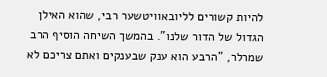להיות קשורים לליובאוויטשער רבי, שהוא האילן הגדול של הדור שלנו". בהמשך השיחה הוסיף הרב שמרלר, "הרבע הוא ענק שבענקים ואתם צריכם לא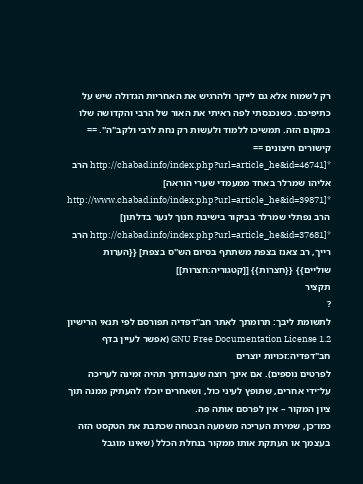רק לשמוח אלא גם לייקר ולהרגיש את האחריות הגדולה שיש על כתיפיכם. כשנכנסתי לפה ראיתי את האור של הרבי והקדושה שלו במקום הזה. תמשיכו ללמוד ולעשות רק נחת לרבי ולקב"ה". == קישורים חיצונים == *[http://chabad.info/index.php?url=article_he&id=46741 הרב אליהו שמרלר באחד ממעמדי שערי הוראה] *[http://www.chabad.info/index.php?url=article_he&id=39871 הרב נפתלי שמרלר בביקור בישיבת חנוך לנער בדלתון] *[http://chabad.info/index.php?url=article_he&id=37681 הרב רייך, רב צאנז בצפת משתתף בסיום הש"ס בצפת] {{הערות שוליים}} {{חצרות}} [[קטגוריה:חצרות]]
תקציר
?
לתשומת ליבך: תרומתך לאתר חב"דפדיה תפורסם לפי תנאי הרישיון GNU Free Documentation License 1.2 (אפשר לעיין בדף
חב"דפדיה:זכויות יוצרים
לפרטים נוספים). אם אינך רוצה שעבודתך תהיה זמינה לעריכה על־ידי אחרים, שתופץ לעיני כול, ושאחרים יוכלו להעתיק ממנה תוך ציון המקור – אין לפרסם אותה פה.
כמו־כן, שמירת העריכה משמעה הבטחה שכתבת את הטקסט הזה בעצמך או העתקת אותו ממקור בנחלת הכלל (שאינו מוגבל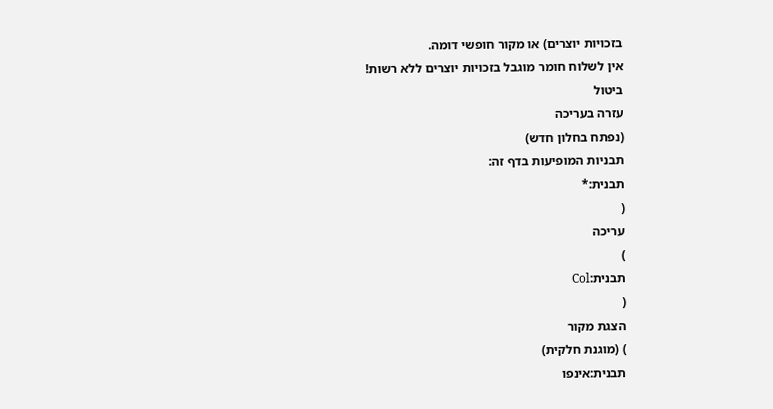בזכויות יוצרים) או מקור חופשי דומה.
אין לשלוח חומר מוגבל בזכויות יוצרים ללא רשות!
ביטול
עזרה בעריכה
(נפתח בחלון חדש)
תבניות המופיעות בדף זה:
תבנית:*
(
עריכה
)
תבנית:Col
(
הצגת מקור
) (מוגנת חלקית)
תבנית:אינפו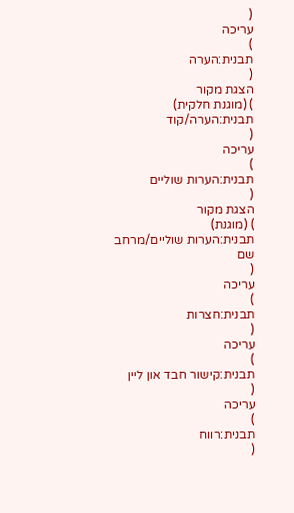(
עריכה
)
תבנית:הערה
(
הצגת מקור
) (מוגנת חלקית)
תבנית:הערה/קוד
(
עריכה
)
תבנית:הערות שוליים
(
הצגת מקור
) (מוגנת)
תבנית:הערות שוליים/מרחב שם
(
עריכה
)
תבנית:חצרות
(
עריכה
)
תבנית:קישור חבד און ליין
(
עריכה
)
תבנית:רווח
(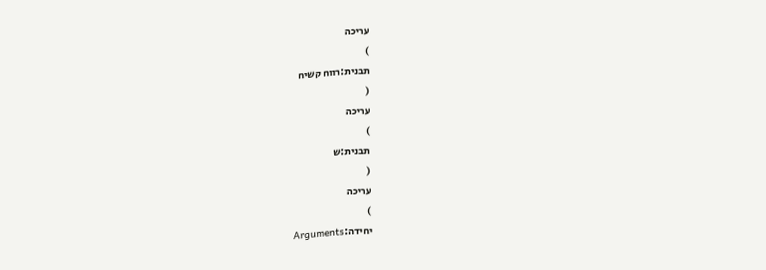עריכה
)
תבנית:רווח קשיח
(
עריכה
)
תבנית:ש
(
עריכה
)
יחידה:Arguments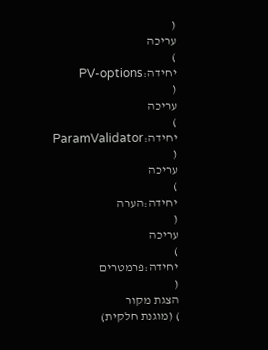(
עריכה
)
יחידה:PV-options
(
עריכה
)
יחידה:ParamValidator
(
עריכה
)
יחידה:הערה
(
עריכה
)
יחידה:פרמטרים
(
הצגת מקור
) (מוגנת חלקית)